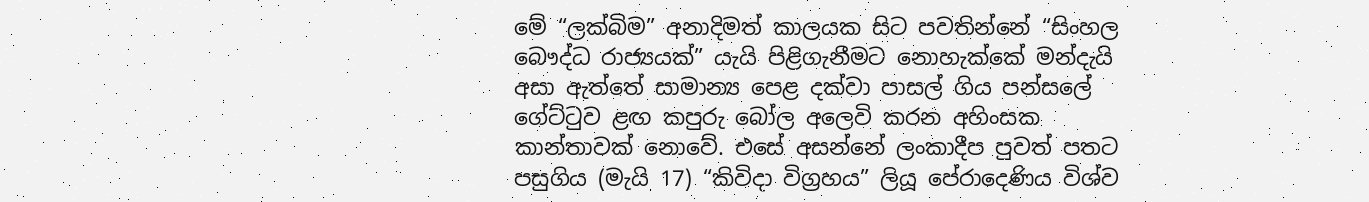මේ “ලක්බිම” අනාදිමත් කාලයක සිට පවතින්නේ “සිංහල බෞද්ධ රාජ්‍යයක්” යැයි පිළිගැනීමට නොහැක්කේ මන්දැයි අසා ඇත්තේ සාමාන්‍ය පෙළ දක්වා පාසල් ගිය පන්සලේ ගේට්ටුව ළඟ කපුරු බෝල අලෙවි කරන අහිංසක කාන්තාවක් නොවේ. එසේ අසන්නේ ලංකාදීප පුවත් පතට පසුගිය (මැයි 17) “කිවිදා විග්‍රහය” ලියූ පේරාදෙණිය විශ්ව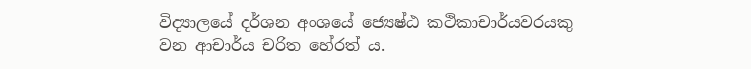විද්‍යාලයේ දර්ශන අංශයේ ජ්‍යෙෂ්ඨ කථිකාචාර්යවරයකු වන ආචාර්ය චරිත හේරත් ය.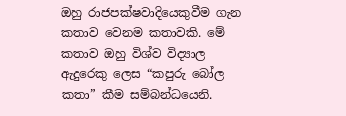ඔහු රාජපක්ෂවාදියෙකුවීම ගැන කතාව වෙනම කතාවකි. මේ කතාව ඔහු විශ්ව විද්‍යාල ඇදුරෙකු ලෙස “කපුරු බෝල කතා” කීම සම්බන්ධයෙනි.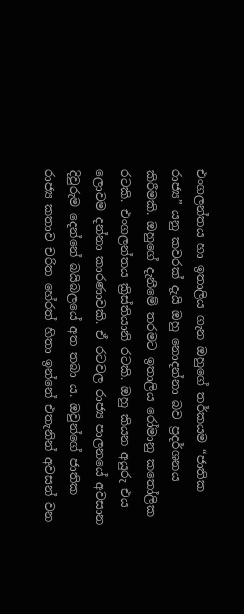එංගලන්තය හා ඉතාලිය ගැන ඔහුගේ තර්කයම “ජාතික රාජ්‍ය” යනු කවරක් දැයි ඔහු නොදන්නා බව ප්‍රදර්ශනය කිරීමකි. ඔහුගේ දැනීමේ තරමට ඉතාලිය රෝමානු කතෝලික රටකි. එංගලන්තය ක්‍රිස්තියානි රටකි. ඔහු කියන අයුරු එය ලොවම දන්නා කාරණාවකි. ඒ රටවල රාජ්‍ය පාලනයේ අවසාන දිවුරුම දෙන්නේ බයිබලයේ අත තබා ය. ඔවුන්ගේ ජාතික රාජ්‍ය කතාව චරිත හේරත් හිතා ඉන්නේ එතැනින් අවසන් වන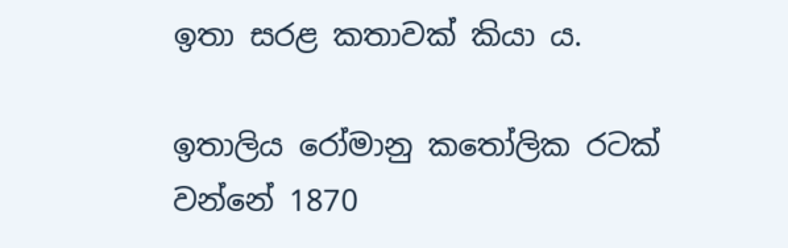ඉතා සරළ කතාවක් කියා ය.

ඉතාලිය රෝමානු කතෝලික රටක් වන්නේ 1870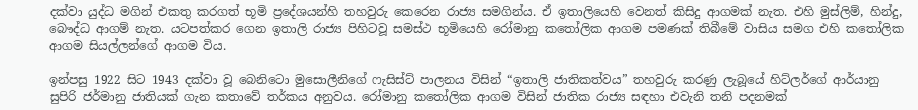දක්වා යුද්ධ මගින් එකතු කරගත් භූමි ප්‍රදේශයන්හි තහවුරු කෙරෙන රාජ්‍ය සමගින්ය. ඒ ඉතාලියෙහි වෙනත් කිසිදු ආගමක් නැත. එහි මුස්ලිම්, හින්දු, බෞද්ධ ආගම් නැත. යටපත්කර ගෙන ඉතාලි රාජ්‍ය පිහිටවූ සමස්ථ භූමියෙහි රෝමානු කතෝලික ආගම පමණක් තිබීමේ වාසිය සමග එහි කතෝලික ආගම සියල්ලන්ගේ ආගම විය.

ඉන්පසු 1922 සිට 1943 දක්වා වූ බෙනිටො මුසොලීනිගේ ෆැසිස්ට් පාලනය විසින් “ඉතාලි ජාතිකත්වය” තහවුරු කරණු ලැබූයේ හිට්ලර්ගේ ආර්යානු සුපිරි ජර්මානු ජාතියක් ගැන කතාවේ තර්කය අනුවය. රෝමානු කතෝලික ආගම විසින් ජාතික රාජ්‍ය සඳහා එවැනි තනි පදනමක්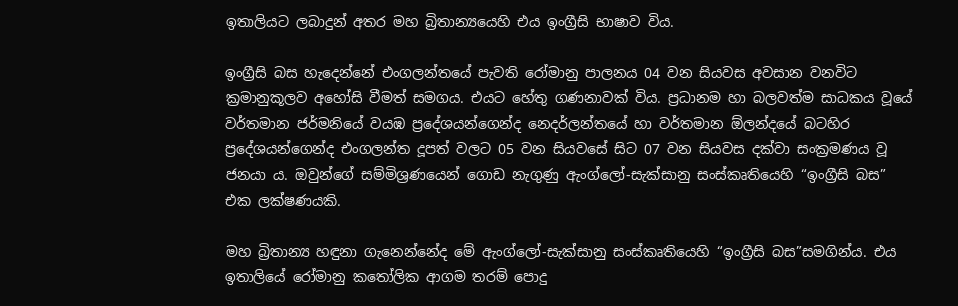ඉතාලියට ලබාදුන් අතර මහ බ්‍රිතාන්‍යයෙහි එය ඉංග්‍රීසි භාෂාව විය.

ඉංග්‍රීසි බස හැදෙන්නේ එංගලන්තයේ පැවති රෝමානු පාලනය 04 වන සියවස අවසාන වනවිට ක්‍රමානුකූලව අහෝසි වීමත් සමගය. එයට හේතු ගණනාවක් විය. ප්‍රධානම හා බලවත්ම සාධකය වූයේ වර්තමාන ජර්මනියේ වයඹ ප්‍රදේශයන්ගෙන්ද නෙදර්ලන්තයේ හා වර්තමාන ඕලන්දයේ බටහිර ප්‍රදේශයන්ගෙන්ද එංගලන්ත දූපත් වලට 05 වන සියවසේ සිට 07 වන සියවස දක්වා සංක්‍රමණය වූ ජනයා ය. ඔවුන්ගේ සම්මිශ්‍රණයෙන් ගොඩ නැගුණු ඇංග්ලෝ-සැක්සානු සංස්කෘතියෙහි “ඉංග්‍රීසි බස” එක ලක්ෂණයකි.

මහ බ්‍රිතාන්‍ය හඳුනා ගැනෙන්නේද මේ ඇංග්ලෝ-සැක්සානු සංස්කෘතියෙහි “ඉංග්‍රීසි බස”සමගින්ය. එය ඉතාලියේ රෝමානු කතෝලික ආගම තරම් පොදු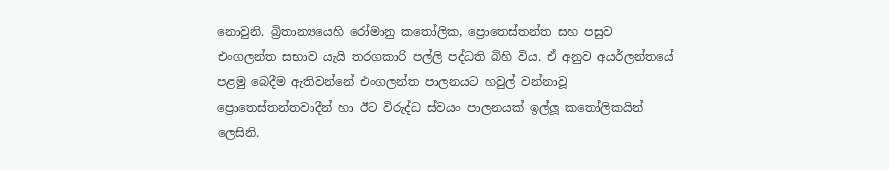නොවුනි. බ්‍රිතාන්‍යයෙහි රෝමානු කතෝලික, ප්‍රොතෙස්තන්ත සහ පසුව එංගලන්ත සභාව යැයි තරගකාරි පල්ලි පද්ධති බිහි විය. ඒ අනුව අයර්ලන්තයේ පළමු බෙදීම ඇතිවන්නේ එංගලන්ත පාලනයට හවුල් වන්නාවූ ප්‍රොතෙස්තන්තවාදීන් හා ඊට විරුද්ධ ස්වයං පාලනයක් ඉල්ලූ කතෝලිකයින් ලෙසිනි.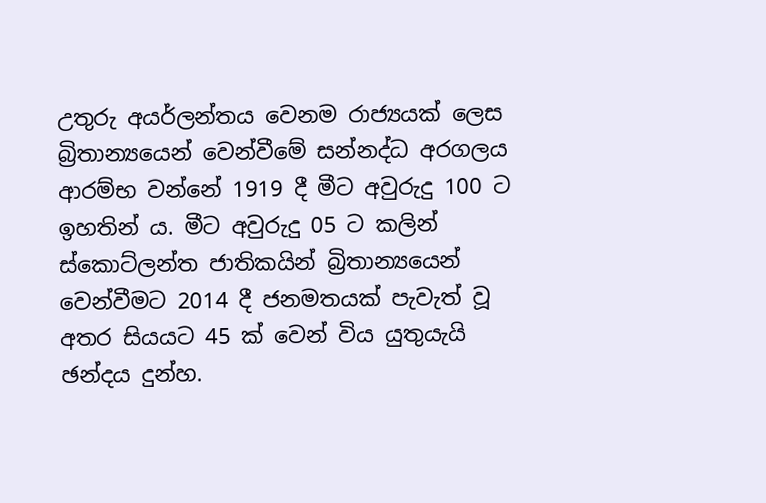උතුරු අයර්ලන්තය වෙනම රාජ්‍යයක් ලෙස බ්‍රිතාන්‍යයෙන් වෙන්වීමේ සන්නද්ධ අරගලය ආරම්භ වන්නේ 1919 දී මීට අවුරුදු 100 ට ඉහතින් ය. මීට අවුරුදු 05 ට කලින් ස්කොට්ලන්ත ජාතිකයින් බ්‍රිතාන්‍යයෙන් වෙන්වීමට 2014 දී ජනමතයක් පැවැත් වූ අතර සියයට 45 ක් වෙන් විය යුතුයැයි ඡන්දය දුන්හ.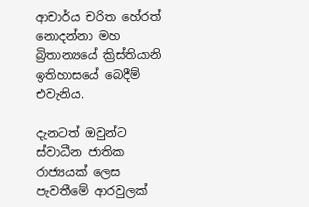ආචාර්ය චරිත හේරත් නොදන්නා මහ බ්‍රිතාන්‍යයේ ක්‍රිස්තියානි ඉතිහාසයේ බෙදීම් එවැනිය.

දැනටත් ඔවුන්ට ස්වාධීන ජාතික රාජ්‍යයක් ලෙස පැවතීමේ ආරවුලක්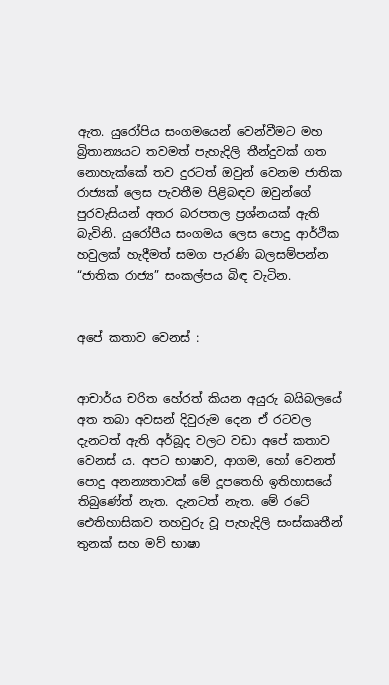ඇත. යුරෝපිය සංගමයෙන් වෙන්වීමට මහ බ්‍රිතාන්‍යයට තවමත් පැහැදිලි තීන්දුවක් ගත නොහැක්කේ තව දුරටත් ඔවුන් වෙනම ජාතික රාජ්‍යක් ලෙස පැවතීම පිළිබඳව ඔවුන්ගේ පුරවැසියන් අතර බරපතල ප්‍රශ්නයක් ඇති බැවිනි. යුරෝපීය සංගමය ලෙස පොදු ආර්ථික හවුලක් හැදීමත් සමග පැරණි බලසම්පන්න “ජාතික රාජ්‍ය” සංකල්පය බිඳ වැටින.


අපේ කතාව වෙනස් :


ආචාර්ය චරිත හේරත් කියන අයුරු බයිබලයේ අත තබා අවසන් දිවුරුම දෙන ඒ රටවල දැනටත් ඇති අර්බූද වලට වඩා අපේ කතාව වෙනස් ය. අපට භාෂාව, ආගම, හෝ වෙනත් පොදු අනන්‍යතාවක් මේ දූපතෙහි ඉතිහාසයේ තිබුණේත් නැත. දැනටත් නැත. මේ රටේ ඓතිහාසිකව තහවුරු වූ පැහැදිලි සංස්කෘතීන් තුනක් සහ මව් භාෂා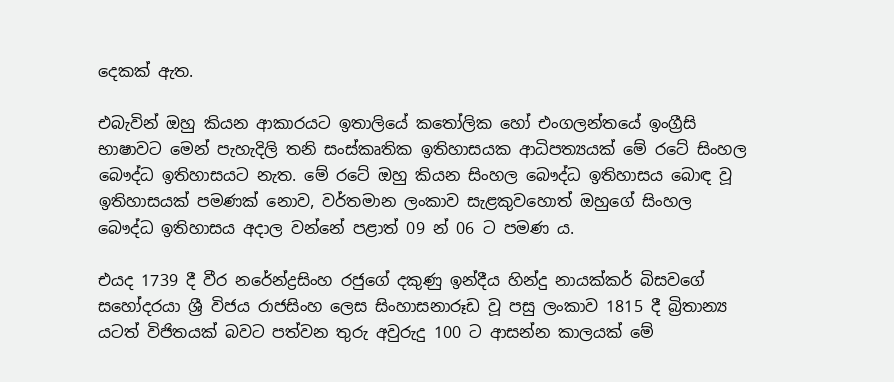දෙකක් ඇත.

එබැවින් ඔහු කියන ආකාරයට ඉතාලියේ කතෝලික හෝ එංගලන්තයේ ඉංග්‍රීසි භාෂාවට මෙන් පැහැදිලි තනි සංස්කෘතික ඉතිහාසයක ආධිපත්‍යයක් මේ රටේ සිංහල බෞද්ධ ඉතිහාසයට නැත. මේ රටේ ඔහු කියන සිංහල බෞද්ධ ඉතිහාසය බොඳ වූ ඉතිහාසයක් පමණක් නොව, වර්තමාන ලංකාව සැළකුවහොත් ඔහුගේ සිංහල බෞද්ධ ඉතිහාසය අදාල වන්නේ පළාත් 09 න් 06 ට පමණ ය.

එයද 1739 දී වීර නරේන්ද්‍රසිංහ රජුගේ දකුණු ඉන්දීය හින්දු නායක්කර් බිසවගේ සහෝදරයා ශ්‍රී විජය රාජසිංහ ලෙස සිංහාසනාරූඩ වූ පසු ලංකාව 1815 දී බ්‍රිතාන්‍ය යටත් විජිතයක් බවට පත්වන තුරු අවුරුදු 100 ට ආසන්න කාලයක් මේ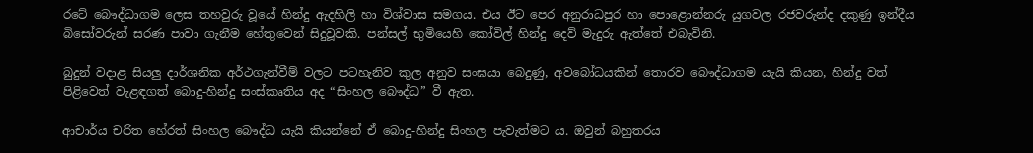රටේ බෞද්ධාගම ලෙස තහවුරු වූයේ හින්දු ඇදහිලි හා විශ්වාස සමගය. එය ඊට පෙර අනුරාධපුර හා පොළොන්නරු යුගවල රජවරුන්ද දකුණු ඉන්දීය බිසෝවරුන් සරණ පාවා ගැනීම හේතුවෙන් සිදුවූවකි. පන්සල් භුමියෙහි කෝවිල් හින්දු දෙව් මැදුරු ඇත්තේ එබැවිනි.

බුදුන් වදාළ සියලු දාර්ශනික අර්ථගැන්වීම් වලට පටහැනිව කුල අනුව සංඝයා බෙදුණු, අවබෝධයකින් තොරව බෞද්ධාගම යැයි කියන, හින්දු වත් පිළිවෙත් වැළඳගත් බොදු-හින්දු සංස්කෘතිය අද “සිංහල බෞද්ධ” වී ඇත.

ආචාර්ය චරිත හේරත් සිංහල බෞද්ධ යැයි කියන්නේ ඒ බොදු-හින්දු සිංහල පැවැත්මට ය. ඔවුන් බහුතරය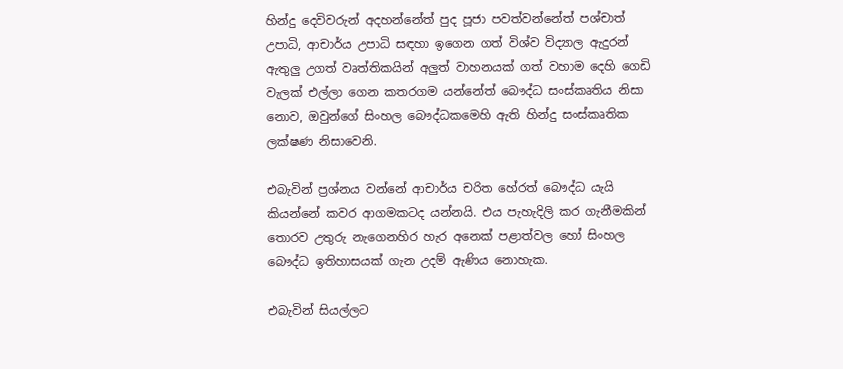හින්දු දෙවිවරුන් අදහන්නේත් පුද පූජා පවත්වන්නේත් පශ්චාත් උපාධි, ආචාර්ය උපාධි සඳහා ඉගෙන ගත් විශ්ව විද්‍යාල ඇදුරන් ඇතුලු උගත් වෘත්තිකයින් අලුත් වාහනයක් ගත් වහාම දෙහි ගෙඩි වැලක් එල්ලා ගෙන කතරගම යන්නේත් බෞද්ධ සංස්කෘතිය නිසා නොව, ඔවුන්ගේ සිංහල බෞද්ධකමෙහි ඇති හින්දු සංස්කෘතික ලක්ෂණ නිසාවෙනි.

එබැවින් ප්‍රශ්නය වන්නේ ආචාර්ය චරිත හේරත් බෞද්ධ යැයි කියන්නේ කවර ආගමකටද යන්නයි. එය පැහැදිලි කර ගැනීමකින් තොරව උතුරු නැගෙනහිර හැර අනෙක් පළාත්වල හෝ සිංහල බෞද්ධ ඉතිහාසයක් ගැන උදම් ඇණිය නොහැක.

එබැවින් සියල්ලට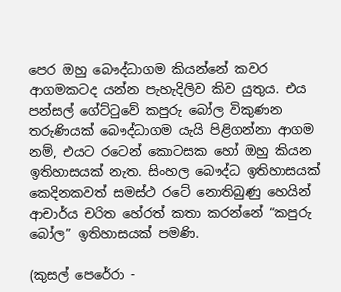පෙර ඔහු බෞද්ධාගම කියන්නේ කවර ආගමකටද යන්න පැහැදිලිව කිව යුතුය. එය පන්සල් ගේට්ටුවේ කපුරු බෝල විකුණන තරුණියක් බෞද්ධාගම යැයි පිළිගන්නා ආගම නම්, එයට රටෙන් කොටසක හෝ ඔහු කියන ඉතිහාසයක් නැත. සිංහල බෞද්ධ ඉතිහාසයක් කෙදිනකවත් සමස්ථ රටේ නොතිබුණු හෙයින් ආචාර්ය චරිත හේරත් කතා කරන්නේ “කපුරු බෝල” ඉතිහාසයක් පමණි.

(කුසල් පෙරේරා -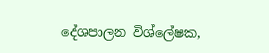දේශපාලන විශ්ලේෂක,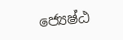ජ්‍යෙෂ්ඨ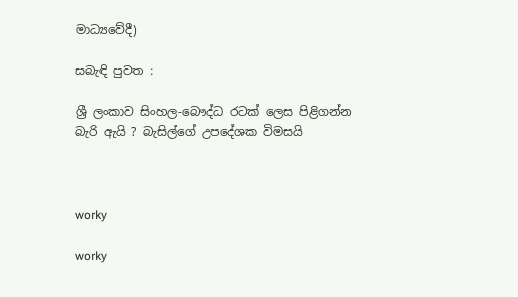මාධ්‍යවේදී)

සබැඳි පුවත :

ශ්‍රී ලංකාව සිංහල-බෞද්ධ රටක් ලෙස පිළිගන්න බැරි ඇයි ? බැසිල්ගේ උපදේශක විමසයි



worky

worky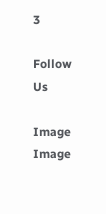3

Follow Us

Image
Image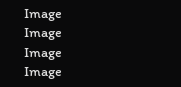Image
Image
Image
Image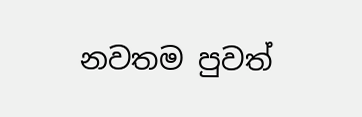නවතම පුවත්